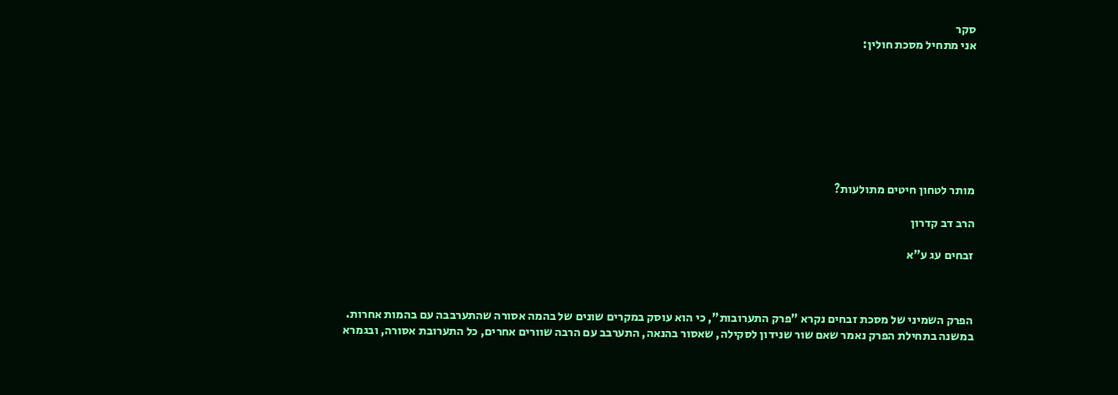סקר
אני מתחיל מסכת חולין:








מותר לטחון חיטים מתולעות?

הרב דב קדרון

זבחים עג ע"א



הפרק השמיני של מסכת זבחים נקרא "פרק התערובות", כי הוא עוסק במקרים שונים של בהמה אסורה שהתערבבה עם בהמות אחרות. במשנה בתחילת הפרק נאמר שאם שור שנידון לסקילה, שאסור בהנאה, התערבב עם הרבה שוורים אחרים, כל התערובת אסורה, ובגמרא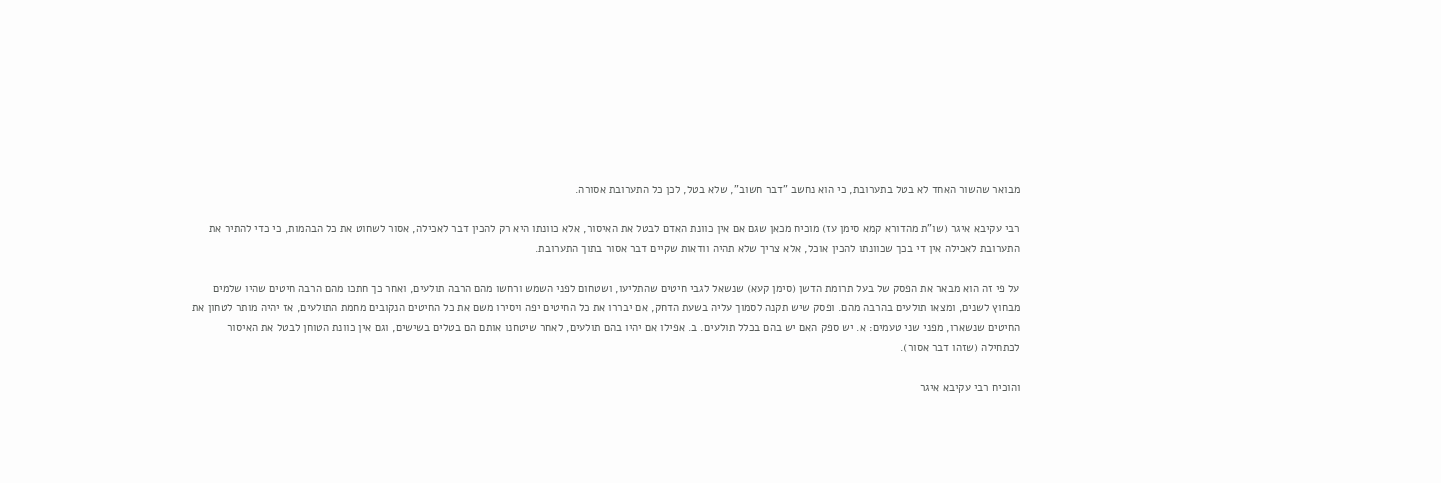מבואר שהשור האחד לא בטל בתערובת, כי הוא נחשב "דבר חשוב", שלא בטל, לכן כל התערובת אסורה.

רבי עקיבא איגר (שו"ת מהדורא קמא סימן עז) מוכיח מכאן שגם אם אין כוונת האדם לבטל את האיסור, אלא כוונתו היא רק להכין דבר לאכילה, אסור לשחוט את כל הבהמות, כי כדי להתיר את התערובת לאכילה אין די בכך שכוונתו להכין אוכל, אלא צריך שלא תהיה וודאות שקיים דבר אסור בתוך התערובת.

על פי זה הוא מבאר את הפסק של בעל תרומת הדשן (סימן קעא) שנשאל לגבי חיטים שהתליעו, ושטחום לפני השמש ורחשו מהם הרבה תולעים, ואחר כך חתכו מהם הרבה חיטים שהיו שלמים מבחוץ לשנים, ומצאו תולעים בהרבה מהם. ופסק שיש תקנה לסמוך עליה בשעת הדחק, אם יבררו את כל החיטים יפה ויסירו משם את כל החיטים הנקובים מחמת התולעים, אז יהיה מותר לטחון את החיטים שנשארו, מפני שני טעמים: א. יש ספק האם יש בהם בכלל תולעים. ב. אפילו אם יהיו בהם תולעים, לאחר שיטחנו אותם הם בטלים בשישים, וגם אין כוונת הטוחן לבטל את האיסור לכתחילה (שזהו דבר אסור).

והוכיח רבי עקיבא איגר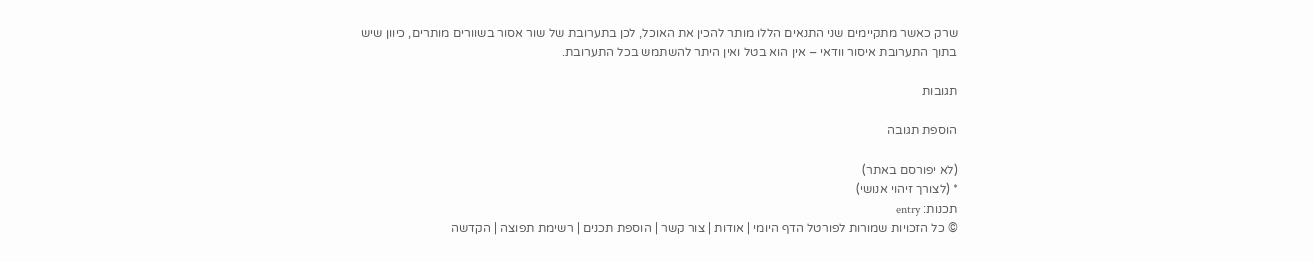שרק כאשר מתקיימים שני התנאים הללו מותר להכין את האוכל, לכן בתערובת של שור אסור בשוורים מותרים, כיוון שיש בתוך התערובת איסור וודאי – אין הוא בטל ואין היתר להשתמש בכל התערובת.

תגובות

הוספת תגובה

(לא יפורסם באתר)
* (לצורך זיהוי אנושי)
תכנות: entry
© כל הזכויות שמורות לפורטל הדף היומי | אודות | צור קשר | הוספת תכנים | רשימת תפוצה | הקדשה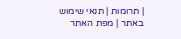| תרומות | תנאי שימוש באתר | מפת האתר